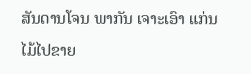ສັນດານໂຈນ ພາກັນ ເຈາະເອົາ ແກ່ນໄມ້ໄປຂາຍ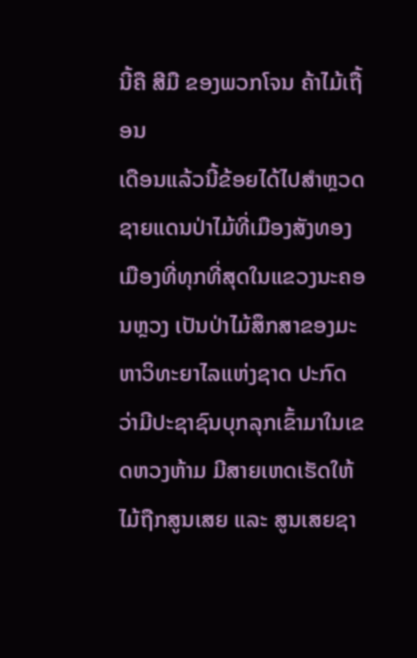ນີ້ຄື ສີມື ຂອງພວກໂຈນ ຄ້າໄມ້ເຖື້ອນ
ເດືອນແລ້ວນີ້ຂ້ອຍໄດ້ໄປສຳຫຼວດຊາຍແດນປ່າໄມ້ທີ່ເມືອງສັງທອງ ເມືອງທີ່ທຸກທີ່ສຸດໃນແຂວງນະຄອນຫຼວງ ເປັນປ່າໄມ້ສຶກສາຂອງມະຫາວິທະຍາໄລແຫ່ງຊາດ ປະກົດວ່າມີປະຊາຊົນບຸກລຸກເຂົ້າມາໃນເຂດຫວງຫ້າມ ມີສາຍເຫດເຮັດໃຫ້ໄມ້ຖືກສູນເສຍ ແລະ ສູນເສຍຊາ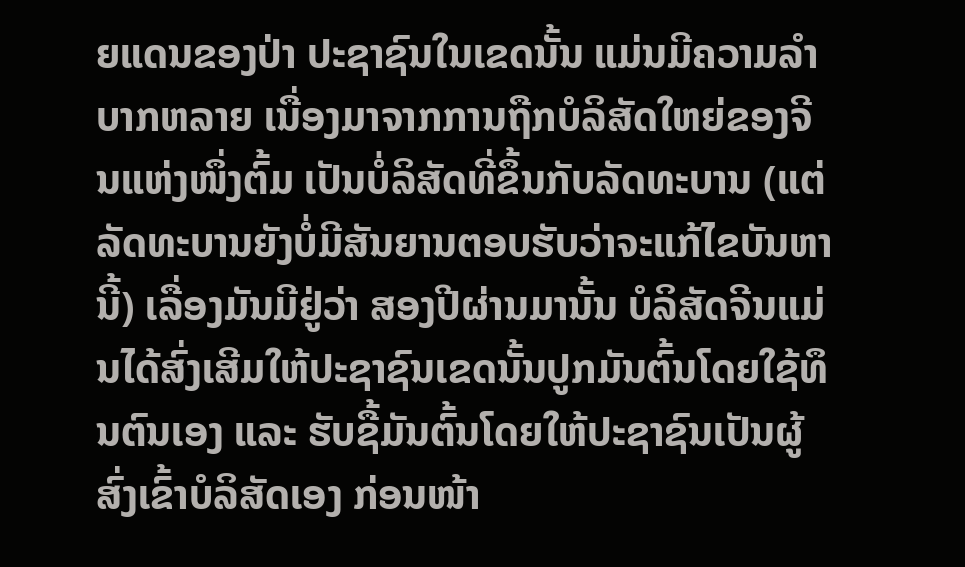ຍແດນຂອງປ່າ ປະຊາຊົນໃນເຂດນັ້ນ ແມ່ນມີຄວາມລຳບາກຫລາຍ ເນື່ອງມາຈາກການຖືກບໍລິສັດໃຫຍ່ຂອງຈີນແຫ່ງໜຶ່ງຕົ້ມ ເປັນບໍ່ລິສັດທີ່ຂຶ້ນກັບລັດທະບານ (ແຕ່ລັດທະບານຍັງບໍ່ມີສັນຍານຕອບຮັບວ່າຈະແກ້ໄຂບັນຫານີ້) ເລື່ອງມັນມີຢູ່ວ່າ ສອງປີຜ່ານມານັ້ນ ບໍລິສັດຈີນແມ່ນໄດ້ສົ່ງເສີມໃຫ້ປະຊາຊົນເຂດນັ້ນປູກມັນຕົ້ນໂດຍໃຊ້ທຶນຕົນເອງ ແລະ ຮັບຊື້ມັນຕົ້ນໂດຍໃຫ້ປະຊາຊົນເປັນຜູ້ສົ່ງເຂົ້າບໍລິສັດເອງ ກ່ອນໜ້າ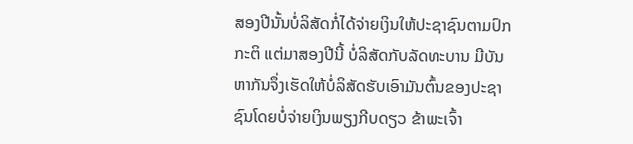ສອງປີນັ້ນບໍ່ລິສັດກໍ່ໄດ້ຈ່າຍເງິນໃຫ້ປະຊາຊົນຕາມປົກກະຕິ ແຕ່ມາສອງປີນີ້ ບໍ່ລິສັດກັບລັດທະບານ ມີບັນຫາກັນຈຶ່ງເຮັດໃຫ້ບໍ່ລິສັດຮັບເອົາມັນຕົ້ນຂອງປະຊາຊົນໂດຍບໍ່ຈ່າຍເງິນພຽງກີບດຽວ ຂ້າພະເຈົ້າ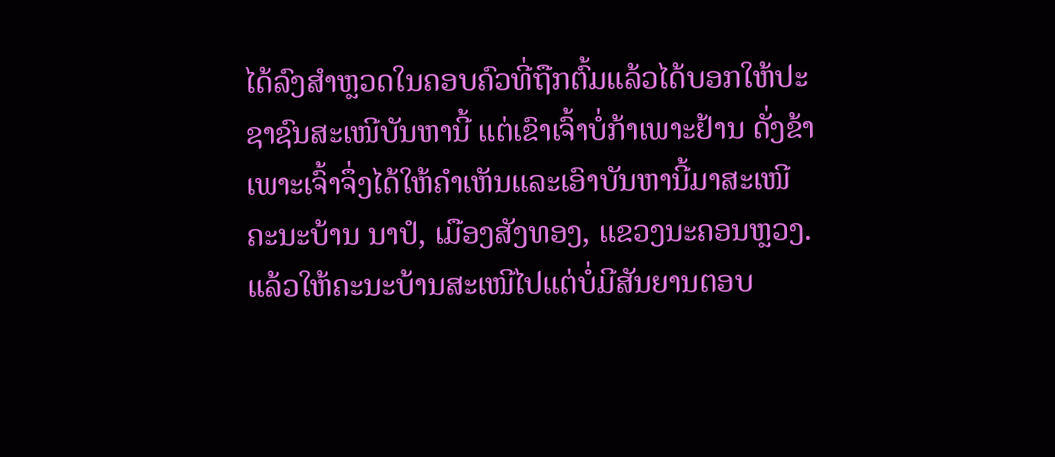ໄດ້ລົງສຳຫຼວດໃນຄອບຄົວທີ່ຖືກຕົ້ມແລ້ວໄດ້ບອກໃຫ້ປະຊາຊົນສະເໜີບັນຫານີ້ ແຕ່ເຂົາເຈົ້າບໍ່ກ້າເພາະຢ້ານ ດັ່ງຂ້າເພາະເຈົ້າຈຶ່ງໄດ້ໃຫ້ຄຳເຫັນແລະເອົາບັນຫານີ້ມາສະເໜີຄະນະບ້ານ ນາປໍ, ເມືອງສັງທອງ, ແຂວງນະຄອນຫຼວງ. ແລ້ວໃຫ້ຄະນະບ້ານສະເໜີໄປແຕ່ບໍ່ມີສັນຍານຕອບ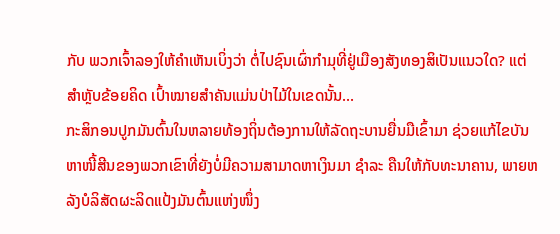ກັບ ພວກເຈົ້າລອງໃຫ້ຄຳເຫັນເບິ່ງວ່າ ຕໍ່ໄປຊົນເຜົ່າກຳມຸທີ່ຢູ່ເມືອງສັງທອງສິເປັນແນວໃດ? ແຕ່ສຳຫຼັບຂ້ອຍຄິດ ເປົ້າໝາຍສຳຄັນແມ່ນປ່າໄມ້ໃນເຂດນັ້ນ...
ກະສິກອນປູກມັນຕົ້ນໃນຫລາຍທ້ອງຖິ່ນຕ້ອງການໃຫ້ລັດຖະບານຍື່ນມືເຂົ້າມາ ຊ່ວຍແກ້ໄຂບັນຫາໜີ້ສີນຂອງພວກເຂົາທີ່ຍັງບໍ່ມີຄວາມສາມາດຫາເງິນມາ ຊຳລະ ຄືນໃຫ້ກັບທະນາຄານ, ພາຍຫລັງບໍລິສັດຜະລິດແປ້ງມັນຕົ້ນແຫ່ງໜຶ່ງ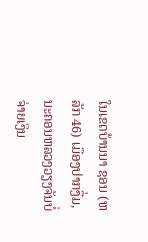ໃນເຂດບ້ານນາ ຊອນ (ຫລັກ 46) ເມືອງປາກງື່ມ, ນະຄອນຫລວງວຽງຈັນບໍ່ຈ່າຍເງິນ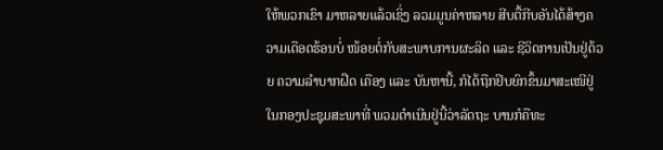ໃຫ້ພວກເຂົາ ມາຫລາຍແລ້ວເຊິ່ງ ລວມມູນຄ່າຫລາຍ ສີບຕື້ກີບອັນໄດ້ສ້າງຄວາມເດືອດຮ້ອນບໍ່ ໜ້ອຍຕໍ່ກັບສະພາບການຜະລິດ ແລະ ຊີວິດການເປັນຢູ່ດ້ວຍ ຄວາມລຳບາກຝືດ ເຄືອງ ແລະ ບັນຫານີ້, ກໍໄດ້ຖືກຢິບຍົກຂຶ້ນມາສະເໜີຢູ່ໃນກອງປະຊຸມສະພາທີ່ ພວມດຳເນີນຢູ່ນີ້ວ່າລັດຖະ ບານກໍຄືທະ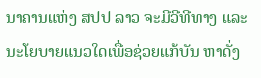ນາຄານແຫ່ງ ສປປ ລາວ ຈະມີວີທີທາງ ແລະ ນະໂຍບາຍແນວໃດເພື່ອຊ່ວຍແກ້ບັນ ຫາດັ່ງ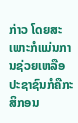ກ່າວ ໂດຍສະເພາະກໍແມ່ນການຊ່ວຍເຫລືອປະຊາຊົນກໍຄືກະສິກອນ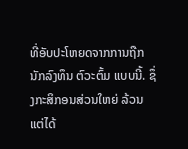ທີ່ອັບປະໂຫຍດຈາກການຖືກນັກລົງທຶນ ຕົວະຕົ້ມ ແບບນີ້. ຊຶ່ງກະສິກອນສ່ວນໃຫຍ່ ລ້ວນ ແຕ່ໄດ້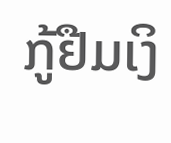ກູ້ຢືມເງິ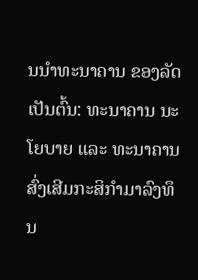ນນຳທະນາຄານ ຂອງລັດເປັນຕົ້ນ: ທະນາຄານ ນະໂຍບາຍ ແລະ ທະນາຄານສົ່ງເສີມກະສິກຳມາລົງທຶນ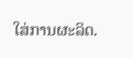ໃສ່ການຜະລິດ.